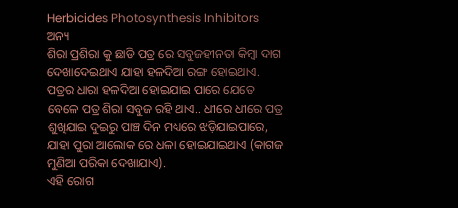Herbicides Photosynthesis Inhibitors
ଅନ୍ୟ
ଶିରା ପ୍ରଶିରା କୁ ଛାଡି ପତ୍ର ରେ ସବୁଜହୀନତା କିମ୍ବା ଦାଗ ଦେଖାଦେଇଥାଏ ଯାହା ହଳଦିଆ ରଙ୍ଗ ହୋଇଥାଏ. ପତ୍ରର ଧାରା ହଳଦିଆ ହୋଇଯାଇ ପାରେ ଯେତେ ବେଳେ ପତ୍ର ଶିରା ସବୁଜ ରହି ଥାଏ.. ଧୀରେ ଧୀରେ ପତ୍ର ଶୁଖିଯାଇ ଦୁଇରୁ ପାଞ୍ଚ ଦିନ ମଧ୍ୟରେ ଝଡ଼ିଯାଇପାରେ, ଯାହା ପୁରା ଆଲୋକ ରେ ଧଳା ହୋଇଯାଇଥାଏ (କାଗଜ ମୁଣିଆ ପରିକା ଦେଖାଯାଏ).
ଏହି ରୋଗ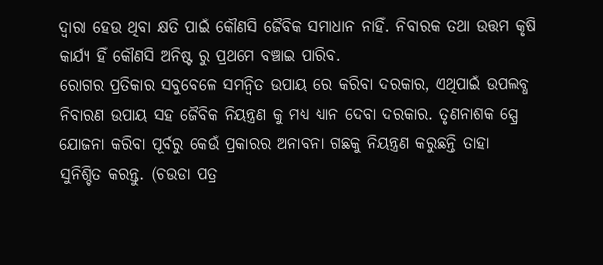ଦ୍ୱାରା ହେଉ ଥିବା କ୍ଷତି ପାଇଁ କୌଣସି ଜୈବିକ ସମାଧାନ ନାହିଁ. ନିବାରକ ତଥା ଉତ୍ତମ କୃଷି କାର୍ଯ୍ୟ ହିଁ କୌଣସି ଅନିଷ୍ଟ ରୁ ପ୍ରଥମେ ବଞ୍ଚାଇ ପାରିବ.
ରୋଗର ପ୍ରତିକାର ସବୁବେଳେ ସମନ୍ବିତ ଉପାୟ ରେ କରିବା ଦରକାର, ଏଥିପାଇଁ ଉପଲବ୍ଧ ନିବାରଣ ଉପାୟ ସହ ଜୈବିକ ନିୟନ୍ତ୍ରଣ କୁ ମଧ୍ୟ ଧ୍ୟାନ ଦେବା ଦରକାର. ତୃଣନାଶକ ସ୍ପ୍ରେ ଯୋଜନା କରିବା ପୂର୍ବରୁ କେଉଁ ପ୍ରକାରର ଅନାବନା ଗଛକୁ ନିୟନ୍ତ୍ରଣ କରୁଛନ୍ତି ତାହା ସୁନିଶ୍ଚିତ କରନ୍ତୁ. (ଚଉଡା ପତ୍ର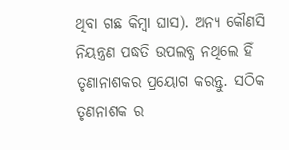ଥିବା ଗଛ କିମ୍ବା ଘାସ). ଅନ୍ୟ କୌଣସି ନିୟନ୍ତ୍ରଣ ପଦ୍ଧତି ଉପଲବ୍ଧ ନଥିଲେ ହିଁ ତୃଣାନାଶକର ପ୍ରୟୋଗ କରନ୍ତୁ. ସଠିକ ତୃଣନାଶକ ର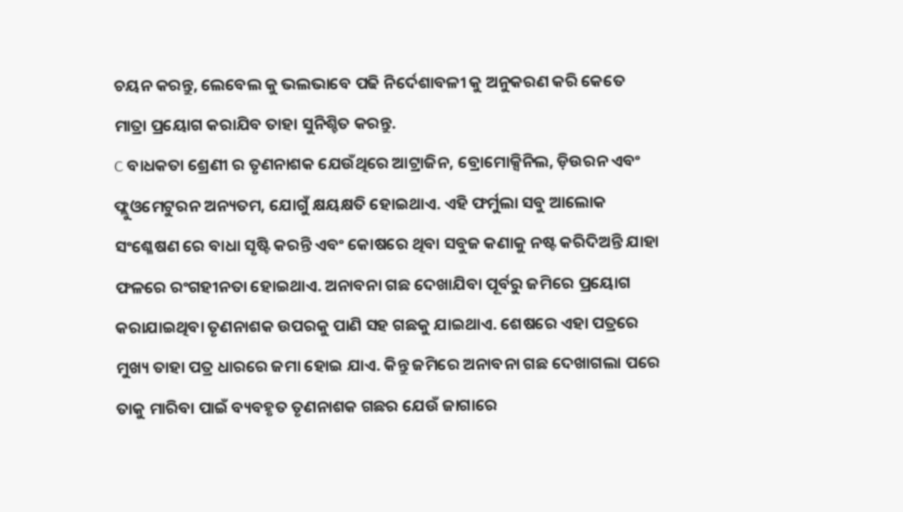ଚୟନ କରନ୍ତୁ, ଲେବେଲ କୁ ଭଲଭାବେ ପଢି ନିର୍ଦେଶାବଳୀ କୁ ଅନୁକରଣ କରି କେତେ ମାତ୍ରା ପ୍ରୟୋଗ କରାଯିବ ତାହା ସୁନିଶ୍ଚିତ କରନ୍ତୁ.
C ବାଧକତା ଶ୍ରେଣୀ ର ତୃଣନାଶକ ଯେଉଁଥିରେ ଆଟ୍ରାଜିନ, ବ୍ରୋମୋକ୍ସିନିଲ, ଡ଼ିଉରନ ଏବଂ ଫ୍ଲୁଓମେଟୁରନ ଅନ୍ୟତମ, ଯୋଗୁଁ କ୍ଷୟକ୍ଷତି ହୋଇଥାଏ. ଏହି ଫର୍ମୁଲା ସବୁ ଆଲୋକ ସଂଶ୍ଳେଷଣ ରେ ବାଧା ସୃଷ୍ଟି କରନ୍ତି ଏବଂ କୋଷରେ ଥିବା ସବୁଜ କଣାକୁ ନଷ୍ଟ କରିଦିଅନ୍ତି ଯାହା ଫଳରେ ରଂଗହୀନତା ହୋଇଥାଏ. ଅନାବନା ଗଛ ଦେଖାଯିବା ପୂର୍ବରୁ ଜମିରେ ପ୍ରୟୋଗ କରାଯାଇଥିବା ତୃଣନାଶକ ଉପରକୁ ପାଣି ସହ ଗଛକୁ ଯାଇଥାଏ. ଶେଷରେ ଏହା ପତ୍ରରେ ମୁଖ୍ୟ ତାହା ପତ୍ର ଧାରରେ ଜମା ହୋଇ ଯାଏ. କିନ୍ତୁ ଜମିରେ ଅନାବନା ଗଛ ଦେଖାଗଲା ପରେ ତାକୁ ମାରିବା ପାଇଁ ବ୍ୟବହୃତ ତୃଣନାଶକ ଗଛର ଯେଉଁ ଜାଗାରେ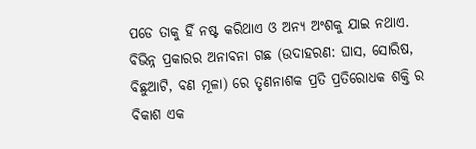ପଡେ ତାକୁ ହିଁ ନଷ୍ଟ କରିଥାଏ ଓ ଅନ୍ୟ ଅଂଶକୁ ଯାଇ ନଥାଏ. ବିଭିନ୍ନ ପ୍ରକାରର ଅନାବନା ଗଛ (ଉଦାହରଣ: ଘାସ, ସୋରିଷ, ବିଛୁଆଟି, ବଣ ମୂଳା) ରେ ତୃଣନାଶକ ପ୍ରତି ପ୍ରତିରୋଧକ ଶକ୍ତି ର ବିକାଶ ଏକ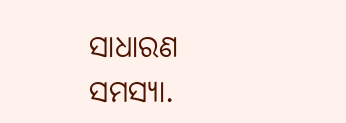ସାଧାରଣ ସମସ୍ୟା.